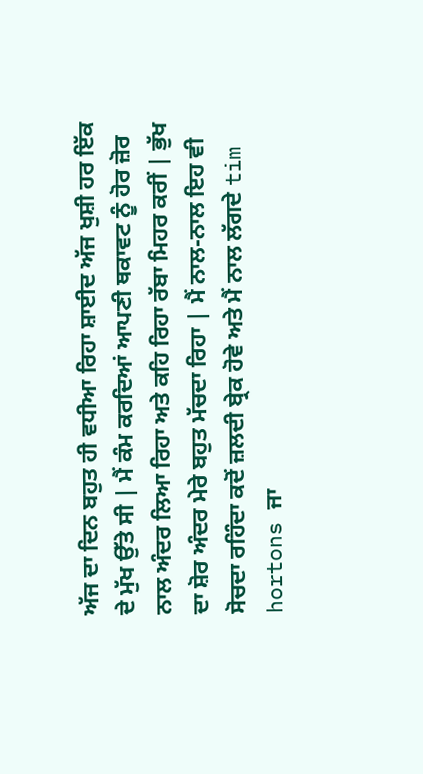ਅੱਜ ਦਾ ਦਿਨ ਬਹੁਤ ਹੀ ਵਧੀਆ ਰਿਹਾ ਸ਼ਾਈਦ ਅੱਜ ਖੁਸ਼ੀ ਹਰ ਇੱਕ ਦੇ ਮੁੱਖ ਉੱਤੇ ਸੀ | ਮੈਂ ਕੰਮ ਕਰਦਿਆਂ ਆਪਣੀ ਥਕਾਵਟ ਨੂੰ ਹੋਰ ਜ਼ੋਰ ਨਾਲ ਅੰਦਰ ਲਿਆ ਰਿਹਾ ਅਤੇ ਕਹਿ ਰਿਹਾ ਰੱਬਾ ਮਿਹਰ ਕਰੀਂ | ਭੁੱਖ ਦਾ ਸ਼ੋਰ ਅੰਦਰ ਮੇਰੇ ਬਹੁਤ ਮੱਚਦਾ ਰਿਹਾ | ਮੈਂ ਨਾਲ-ਨਾਲ ਇਹ ਵੀ ਸੋਚਦਾ ਰਹਿੰਦਾ ਕਦੋਂ ਜ਼ਲਦੀ ਬ੍ਰੇਕ ਹੋਵੇ ਅਤੇ ਮੈਂ ਨਾਲ ਲੱਗਦੇ tim hortons ਜਾ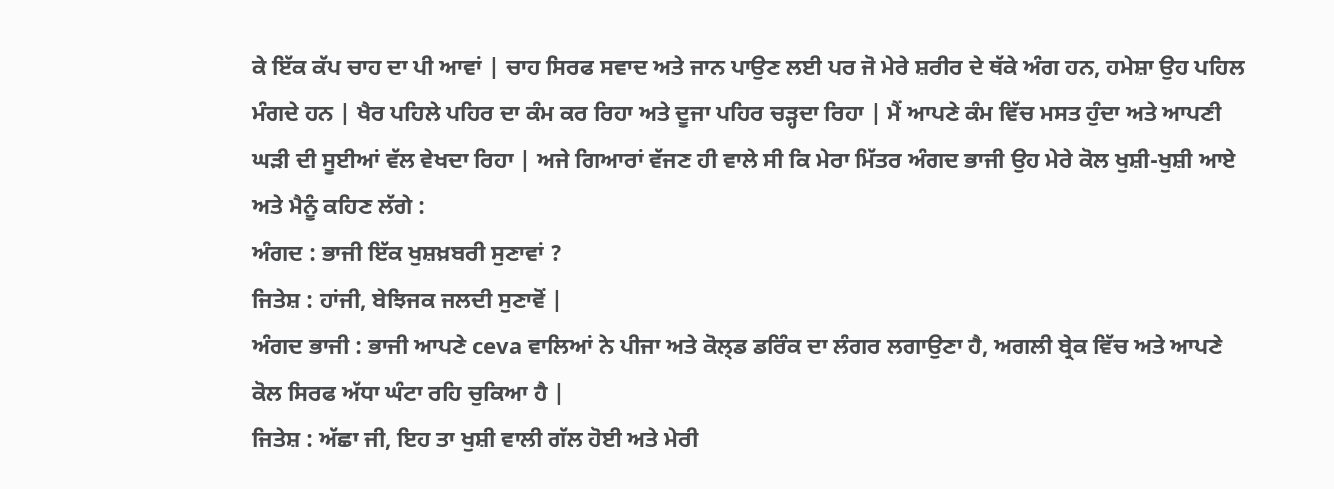ਕੇ ਇੱਕ ਕੱਪ ਚਾਹ ਦਾ ਪੀ ਆਵਾਂ | ਚਾਹ ਸਿਰਫ ਸਵਾਦ ਅਤੇ ਜਾਨ ਪਾਉਣ ਲਈ ਪਰ ਜੋ ਮੇਰੇ ਸ਼ਰੀਰ ਦੇ ਥੱਕੇ ਅੰਗ ਹਨ, ਹਮੇਸ਼ਾ ਉਹ ਪਹਿਲ ਮੰਗਦੇ ਹਨ | ਖੈਰ ਪਹਿਲੇ ਪਹਿਰ ਦਾ ਕੰਮ ਕਰ ਰਿਹਾ ਅਤੇ ਦੂਜਾ ਪਹਿਰ ਚੜ੍ਹਦਾ ਰਿਹਾ | ਮੈਂ ਆਪਣੇ ਕੰਮ ਵਿੱਚ ਮਸਤ ਹੁੰਦਾ ਅਤੇ ਆਪਣੀ ਘੜੀ ਦੀ ਸੂਈਆਂ ਵੱਲ ਵੇਖਦਾ ਰਿਹਾ | ਅਜੇ ਗਿਆਰਾਂ ਵੱਜਣ ਹੀ ਵਾਲੇ ਸੀ ਕਿ ਮੇਰਾ ਮਿੱਤਰ ਅੰਗਦ ਭਾਜੀ ਉਹ ਮੇਰੇ ਕੋਲ ਖੁਸ਼ੀ-ਖੁਸ਼ੀ ਆਏ ਅਤੇ ਮੈਨੂੰ ਕਹਿਣ ਲੱਗੇ :
ਅੰਗਦ : ਭਾਜੀ ਇੱਕ ਖੁਸ਼ਖ਼ਬਰੀ ਸੁਣਾਵਾਂ ?
ਜਿਤੇਸ਼ : ਹਾਂਜੀ, ਬੇਝਿਜਕ ਜਲਦੀ ਸੁਣਾਵੋਂ |
ਅੰਗਦ ਭਾਜੀ : ਭਾਜੀ ਆਪਣੇ ceva ਵਾਲਿਆਂ ਨੇ ਪੀਜਾ ਅਤੇ ਕੋਲ੍ਡ ਡਰਿੰਕ ਦਾ ਲੰਗਰ ਲਗਾਉਣਾ ਹੈ, ਅਗਲੀ ਬ੍ਰੇਕ ਵਿੱਚ ਅਤੇ ਆਪਣੇ ਕੋਲ ਸਿਰਫ ਅੱਧਾ ਘੰਟਾ ਰਹਿ ਚੁਕਿਆ ਹੈ |
ਜਿਤੇਸ਼ : ਅੱਛਾ ਜੀ, ਇਹ ਤਾ ਖੁਸ਼ੀ ਵਾਲੀ ਗੱਲ ਹੋਈ ਅਤੇ ਮੇਰੀ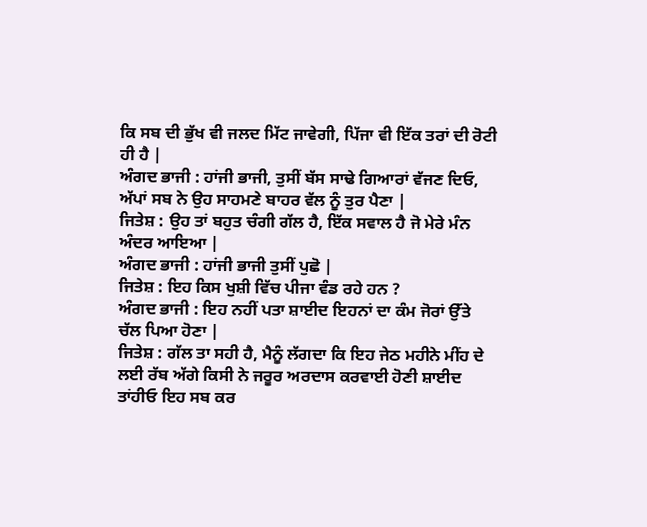ਕਿ ਸਬ ਦੀ ਭੁੱਖ ਵੀ ਜਲਦ ਮਿੱਟ ਜਾਵੇਗੀ, ਪਿੱਜਾ ਵੀ ਇੱਕ ਤਰਾਂ ਦੀ ਰੋਟੀ ਹੀ ਹੈ |
ਅੰਗਦ ਭਾਜੀ : ਹਾਂਜੀ ਭਾਜੀ, ਤੁਸੀਂ ਬੱਸ ਸਾਢੇ ਗਿਆਰਾਂ ਵੱਜਣ ਦਿਓ, ਅੱਪਾਂ ਸਬ ਨੇ ਉਹ ਸਾਹਮਣੇ ਬਾਹਰ ਵੱਲ ਨੂੰ ਤੁਰ ਪੈਣਾ |
ਜਿਤੇਸ਼ : ਉਹ ਤਾਂ ਬਹੁਤ ਚੰਗੀ ਗੱਲ ਹੈ, ਇੱਕ ਸਵਾਲ ਹੈ ਜੋ ਮੇਰੇ ਮੰਨ ਅੰਦਰ ਆਇਆ |
ਅੰਗਦ ਭਾਜੀ : ਹਾਂਜੀ ਭਾਜੀ ਤੁਸੀਂ ਪੁਛੋ |
ਜਿਤੇਸ਼ : ਇਹ ਕਿਸ ਖੁਸ਼ੀ ਵਿੱਚ ਪੀਜਾ ਵੰਡ ਰਹੇ ਹਨ ?
ਅੰਗਦ ਭਾਜੀ : ਇਹ ਨਹੀਂ ਪਤਾ ਸ਼ਾਈਦ ਇਹਨਾਂ ਦਾ ਕੰਮ ਜੋਰਾਂ ਉੱਤੇ ਚੱਲ ਪਿਆ ਹੋਣਾ |
ਜਿਤੇਸ਼ : ਗੱਲ ਤਾ ਸਹੀ ਹੈ, ਮੈਨੂੰ ਲੱਗਦਾ ਕਿ ਇਹ ਜੇਠ ਮਹੀਨੇ ਮੀਂਹ ਦੇ ਲਈ ਰੱਬ ਅੱਗੇ ਕਿਸੀ ਨੇ ਜਰੂਰ ਅਰਦਾਸ ਕਰਵਾਈ ਹੋਣੀ ਸ਼ਾਈਦ ਤਾਂਹੀਓ ਇਹ ਸਬ ਕਰ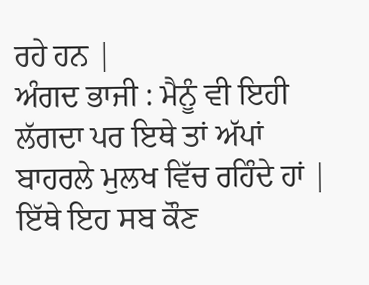ਰਹੇ ਹਨ |
ਅੰਗਦ ਭਾਜੀ : ਮੈਨੂੰ ਵੀ ਇਹੀ ਲੱਗਦਾ ਪਰ ਇਥੇ ਤਾਂ ਅੱਪਾਂ ਬਾਹਰਲੇ ਮੁਲਖ ਵਿੱਚ ਰਹਿੰਦੇ ਹਾਂ | ਇੱਥੇ ਇਹ ਸਬ ਕੌਣ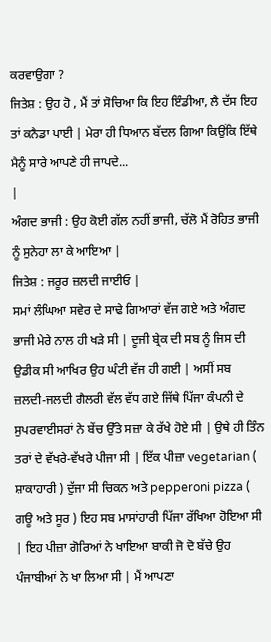ਕਰਵਾਉਗਾ ?
ਜਿਤੇਸ਼ : ਉਹ ਹੋ , ਮੈਂ ਤਾਂ ਸੋਚਿਆ ਕਿ ਇਹ ਇੰਡੀਆ, ਲੈ ਦੱਸ ਇਹ ਤਾਂ ਕਨੈਡਾ ਪਾਈ | ਮੇਰਾ ਹੀ ਧਿਆਨ ਬੱਦਲ ਗਿਆ ਕਿਉਂਕਿ ਇੱਥੇ ਮੈਨੂੰ ਸਾਰੇ ਆਪਣੇ ਹੀ ਜਾਪਦੇ...
|
ਅੰਗਦ ਭਾਜੀ : ਉਹ ਕੋਈ ਗੱਲ ਨਹੀਂ ਭਾਜੀ, ਚੱਲੋ ਮੈਂ ਰੋਹਿਤ ਭਾਜੀ ਨੂੰ ਸੁਨੇਹਾ ਲਾ ਕੇ ਆਇਆ |
ਜਿਤੇਸ਼ : ਜਰੂਰ ਜ਼ਲਦੀ ਜਾਈਓ |
ਸਮਾਂ ਲੰਘਿਆ ਸਵੇਰ ਦੇ ਸਾਢੇ ਗਿਆਰਾਂ ਵੱਜ ਗਏ ਅਤੇ ਅੰਗਦ ਭਾਜੀ ਮੇਰੇ ਨਾਲ ਹੀ ਖੜੇ ਸੀ | ਦੂਜੀ ਬ੍ਰੇਕ ਦੀ ਸਬ ਨੂੰ ਜਿਸ ਦੀ ਉਡੀਕ ਸੀ ਆਖਿਰ ਉਹ ਘੰਟੀ ਵੱਜ ਹੀ ਗਈ | ਅਸੀਂ ਸਬ ਜ਼ਲਦੀ-ਜਲਦੀ ਗੈਲਰੀ ਵੱਲ ਵੱਧ ਗਏ ਜਿੱਥੇ ਪਿੱਜਾ ਕੰਪਨੀ ਦੇ ਸੁਪਰਵਾਈਸਰਾਂ ਨੇ ਬੇਂਚ ਉੱਤੇ ਸਜ਼ਾ ਕੇ ਰੱਖੇ ਹੋਏ ਸੀ | ਉਥੇ ਹੀ ਤਿੰਨ ਤਰਾਂ ਦੇ ਵੱਖਰੇ-ਵੱਖਰੇ ਪੀਜਾ ਸੀ | ਇੱਕ ਪੀਜ਼ਾ vegetarian ( ਸ਼ਾਕਾਹਾਰੀ ) ਦੁੱਜਾ ਸੀ ਚਿਕਨ ਅਤੇ pepperoni pizza ( ਗਊ ਅਤੇ ਸੂਰ ) ਇਹ ਸਬ ਮਾਸਾਂਹਾਰੀ ਪਿੱਜਾ ਰੱਖਿਆ ਹੋਇਆ ਸੀ | ਇਹ ਪੀਜ਼ਾ ਗੋਰਿਆਂ ਨੇ ਖਾਇਆ ਬਾਕੀ ਜੋ ਦੋ ਬੱਚੇ ਉਹ ਪੰਜਾਬੀਆਂ ਨੇ ਖਾ ਲਿਆ ਸੀ | ਮੈਂ ਆਪਣਾ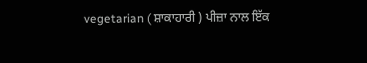vegetarian ( ਸ਼ਾਕਾਹਾਰੀ ) ਪੀਜ਼ਾ ਨਾਲ ਇੱਕ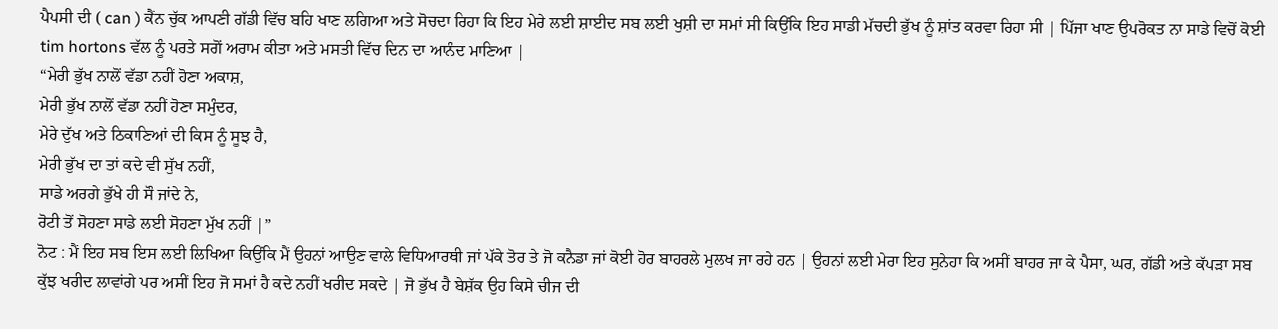ਪੈਪਸੀ ਦੀ ( can ) ਕੈਂਨ ਚੁੱਕ ਆਪਣੀ ਗੱਡੀ ਵਿੱਚ ਬਹਿ ਖਾਣ ਲਗਿਆ ਅਤੇ ਸੋਚਦਾ ਰਿਹਾ ਕਿ ਇਹ ਮੇਰੇ ਲਈ ਸ਼ਾਈਦ ਸਬ ਲਈ ਖੁਸ਼ੀ ਦਾ ਸਮਾਂ ਸੀ ਕਿਉਂਕਿ ਇਹ ਸਾਡੀ ਮੱਚਦੀ ਭੁੱਖ ਨੂੰ ਸ਼ਾਂਤ ਕਰਵਾ ਰਿਹਾ ਸੀ | ਪਿੱਜਾ ਖਾਣ ਉਪਰੋਕਤ ਨਾ ਸਾਡੇ ਵਿਚੋਂ ਕੋਈ tim hortons ਵੱਲ ਨੂੰ ਪਰਤੇ ਸਗੋਂ ਅਰਾਮ ਕੀਤਾ ਅਤੇ ਮਸਤੀ ਵਿੱਚ ਦਿਨ ਦਾ ਆਨੰਦ ਮਾਣਿਆ |
“ਮੇਰੀ ਭੁੱਖ ਨਾਲੋਂ ਵੱਡਾ ਨਹੀਂ ਹੋਣਾ ਅਕਾਸ਼,
ਮੇਰੀ ਭੁੱਖ ਨਾਲੋਂ ਵੱਡਾ ਨਹੀਂ ਹੋਣਾ ਸਮੁੰਦਰ,
ਮੇਰੇ ਦੁੱਖ ਅਤੇ ਠਿਕਾਣਿਆਂ ਦੀ ਕਿਸ ਨੂੰ ਸੂਝ ਹੈ,
ਮੇਰੀ ਭੁੱਖ ਦਾ ਤਾਂ ਕਦੇ ਵੀ ਸੁੱਖ ਨਹੀਂ,
ਸਾਡੇ ਅਰਗੇ ਭੁੱਖੇ ਹੀ ਸੌ ਜਾਂਦੇ ਨੇ,
ਰੋਟੀ ਤੋਂ ਸੋਹਣਾ ਸਾਡੇ ਲਈ ਸੋਹਣਾ ਮੁੱਖ ਨਹੀਂ |”
ਨੋਟ : ਮੈਂ ਇਹ ਸਬ ਇਸ ਲਈ ਲਿਖਿਆ ਕਿਉਂਕਿ ਮੈਂ ਉਹਨਾਂ ਆਉਣ ਵਾਲੇ ਵਿਧਿਆਰਥੀ ਜਾਂ ਪੱਕੇ ਤੋਰ ਤੇ ਜੋ ਕਨੈਡਾ ਜਾਂ ਕੋਈ ਹੋਰ ਬਾਹਰਲੇ ਮੁਲਖ ਜਾ ਰਹੇ ਹਨ | ਉਹਨਾਂ ਲਈ ਮੇਰਾ ਇਹ ਸੁਨੇਹਾ ਕਿ ਅਸੀਂ ਬਾਹਰ ਜਾ ਕੇ ਪੈਸਾ, ਘਰ, ਗੱਡੀ ਅਤੇ ਕੱਪੜਾ ਸਬ ਕੁੱਝ ਖਰੀਦ ਲਾਵਾਂਗੇ ਪਰ ਅਸੀਂ ਇਹ ਜੋ ਸਮਾਂ ਹੈ ਕਦੇ ਨਹੀਂ ਖਰੀਦ ਸਕਦੇ | ਜੋ ਭੁੱਖ ਹੈ ਬੇਸ਼ੱਕ ਉਹ ਕਿਸੇ ਚੀਜ ਦੀ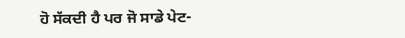ਹੋ ਸੱਕਦੀ ਹੈ ਪਰ ਜੋ ਸਾਡੇ ਪੇਟ-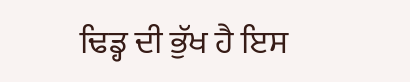ਢਿਡ੍ਹ ਦੀ ਭੁੱਖ ਹੈ ਇਸ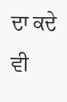ਦਾ ਕਦੇ ਵੀ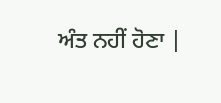ਅੰਤ ਨਹੀਂ ਹੋਣਾ |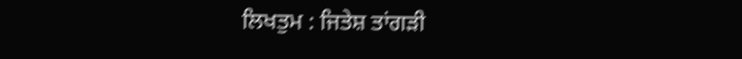ਲਿਖਤੁਮ : ਜਿਤੇਸ਼ ਤਾਂਗੜੀ